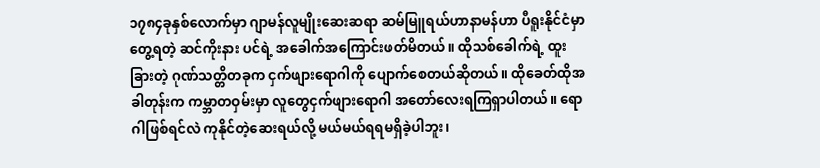၁၇၈၄ခုနှစ်လောက်မှာ ဂျာမန်လူမျိုးဆေးဆရာ ဆမ်မြူရယ်ဟာနာမန်ဟာ ပီရူးနိုင်ငံမှာတွေ့ရတဲ့ ဆင်ကိုးနား ပင်ရဲ့ အခေါက်အကြောင်းဖတ်မိတယ်။ ထိုသစ်ခေါက်ရဲ့ ထူးခြားတဲ့ ဂုဏ်သတ္တိတခုက ငှက်ဖျားရောဂါကို ပျောက်စေတယ်ဆိုတယ်။ ထိုခေတ်ထိုအခါတုန်းက ကမ္ဘာတဝှမ်းမှာ လူတွေငှက်ဖျားရောဂါ အတော်လေးရကြရှာပါတယ်။ ရောဂါဖြစ်ရင်လဲ ကုနိုင်တဲ့ဆေးရယ်လို့ မယ်မယ်ရရမရှိခဲ့ပါဘူး၊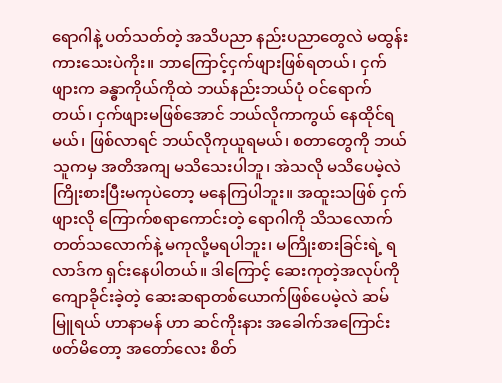ရောဂါနဲ့ ပတ်သတ်တဲ့ အသိပညာ နည်းပညာတွေလဲ မထွန်းကားသေးပဲကိုး။ ဘာကြောင့်ငှက်ဖျားဖြစ်ရတယ်၊ ငှက်ဖျားက ခန္ဓာကိုယ်ကိုထဲ ဘယ်နည်းဘယ်ပုံ ဝင်ရောက်တယ်၊ ငှက်ဖျားမဖြစ်အောင် ဘယ်လိုကာကွယ် နေထိုင်ရမယ်၊ ဖြစ်လာရင် ဘယ်လိုကုယူရမယ်၊ စတာတွေကို ဘယ်သူကမှ အတိအကျ မသိသေးပါဘူ၊ အဲသလို မသိပေမဲ့လဲ ကြိုးစားပြီးမကုပဲတော့ မနေကြပါဘူး။ အထူးသဖြစ် ငှက်ဖျားလို ကြောက်စရာကောင်းတဲ့ ရောဂါကို သိသလောက် တတ်သလောက်နဲ့ မကုလို့မရပါဘူး၊ မကြိုးစားခြင်းရဲ့ ရလာဒ်က ရှင်းနေပါတယ်။ ဒါကြောင့် ဆေးကုတဲ့အလုပ်ကို ကျောခိုင်းခဲ့တဲ့ ဆေးဆရာတစ်ယောက်ဖြစ်ပေမဲ့လဲ ဆမ်မြူရယ် ဟာနာမန် ဟာ ဆင်ကိုးနား အခေါက်အကြောင်းဖတ်မိတော့ အတော်လေး စိတ်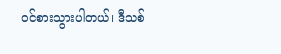ဝင်စားသွားပါတယ်၊ ဒီသစ်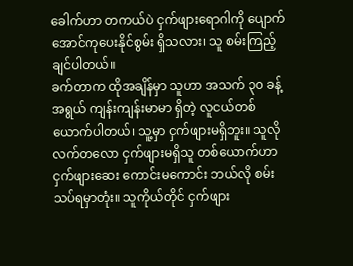ခေါက်ဟာ တကယ်ပဲ ငှက်ဖျားရောဂါကို ပျောက်အောင်ကုပေးနိုင်စွမ်း ရှိသလား၊ သူ စမ်းကြည့်ချင်ပါတယ်။
ခက်တာက ထိုအချိန်မှာ သူဟာ အသက် ၃၀ ခန့် အရွယ် ကျန်းကျန်းမာမာ ရှိတဲ့ လူငယ်တစ်ယောက်ပါတယ်၊ သူ့မှာ ငှက်ဖျားမရှိဘူး။ သူလို လက်တလော ငှက်ဖျားမရှိသူ တစ်ယောက်ဟာ ငှက်ဖျားဆေး ကောင်းမကောင်း ဘယ်လို စမ်းသပ်ရမှာတုံး။ သူကိုယ်တိုင် ငှက်ဖျား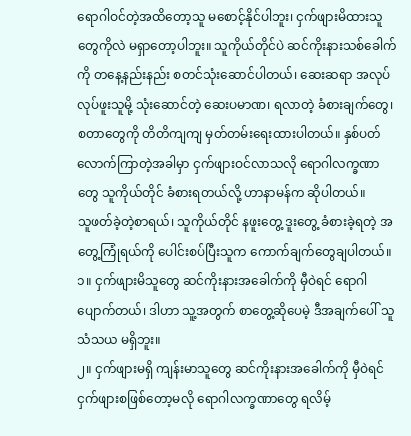ရောဂါဝင်တဲ့အထိတော့သူ မစောင့်နိုင်ပါဘူး၊ ငှက်ဖျားမိထားသူတွေကိုလဲ မရှာတော့ပါဘူး။ သူကိုယ်တိုင်ပဲ ဆင်ကိုးနားသစ်ခေါက်ကို တနေ့နည်းနည်း စတင်သုံးဆောင်ပါတယ်၊ ဆေးဆရာ အလုပ်လုပ်ဖူးသူမို့ သုံးဆောင်တဲ့ ဆေးပမာဏ၊ ရလာတဲ့ ခံစားချက်တွေ၊ စတာတွေကို တိတိကျကျ မှတ်တမ်းရေးထားပါတယ်။ နှစ်ပတ်လောက်ကြာတဲ့အခါမှာ ငှက်ဖျားဝင်လာသလို ရောဂါလက္ခဏာတွေ သူကိုယ်တိုင် ခံစားရတယ်လို့ ဟာနာမန်က ဆိုပါတယ်။
သူဖတ်ခဲ့တဲ့စာရယ်၊ သူကိုယ်တိုင် နဖူးတွေ့ ဒူးတွေ့ ခံစားခဲ့ရတဲ့ အတွေ့ကြုံရယ်ကို ပေါင်းစပ်ပြီးသူက ကောက်ချက်တွေချပါတယ်။
၁။ ငှက်ဖျားမိသူတွေ ဆင်ကိုးနားအခေါက်ကို မှီဝဲရင် ရောဂါပျောက်တယ်၊ ဒါဟာ သူ့အတွက် စာတွေ့ဆိုပေမဲ့ ဒီအချက်ပေါ် သူ သံသယ မရှိဘူး။
၂။ ငှက်ဖျားမရှိ ကျန်းမာသူတွေ ဆင်ကိုးနားအခေါက်ကို မှီဝဲရင် ငှက်ဖျားစဖြစ်တော့မလို ရောဂါလက္ခဏာတွေ ရလိမ့်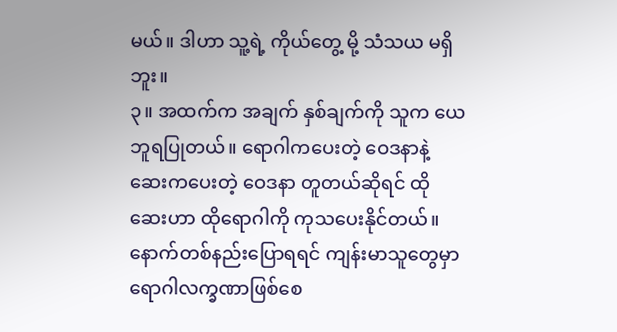မယ်။ ဒါဟာ သူ့ရဲ့ ကိုယ်တွေ့ မို့ သံသယ မရှိဘူး။
၃။ အထက်က အချက် နှစ်ချက်ကို သူက ယေဘူရပြုတယ်။ ရောဂါကပေးတဲ့ ဝေဒနာနဲ့ ဆေးကပေးတဲ့ ဝေဒနာ တူတယ်ဆိုရင် ထိုဆေးဟာ ထိုရောဂါကို ကုသပေးနိုင်တယ်။
နောက်တစ်နည်းပြောရရင် ကျန်းမာသူတွေမှာ ရောဂါလက္ခဏာဖြစ်စေ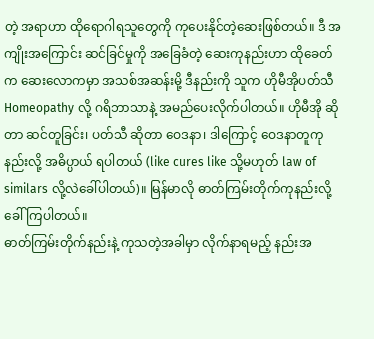တဲ့ အရာဟာ ထိုရောဂါရသူတွေကို ကုပေးနိုင်တဲ့ဆေးဖြစ်တယ်။ ဒီ အကျိုးအကြောင်း ဆင်ခြင်မှုကို အခြေခံတဲ့ ဆေးကုနည်းဟာ ထိုခေတ်က ဆေးလောကမှာ အသစ်အဆန်းမို့ ဒီနည်းကို သူက ဟိုမီအိုပတ်သီ Homeopathy လို့ ဂရိဘာသာနဲ့ အမည်ပေးလိုက်ပါတယ်။ ဟိုမီအို ဆိုတာ ဆင်တူခြင်း၊ ပတ်သီ ဆိုတာ ဝေဒနာ၊ ဒါကြောင့် ဝေဒနာတူကုနည်းလို့ အဓိပ္ပာယ် ရပါတယ် (like cures like သို့မဟုတ် law of similars လို့လဲခေါ်ပါတယ်)။ မြန်မာလို ဓာတ်ကြမ်းတိုက်ကုနည်းလို့ ခေါ်ကြပါတယ်။
ဓာတ်ကြမ်းတိုက်နည်းနဲ့ ကုသတဲ့အခါမှာ လိုက်နာရမည့် နည်းအ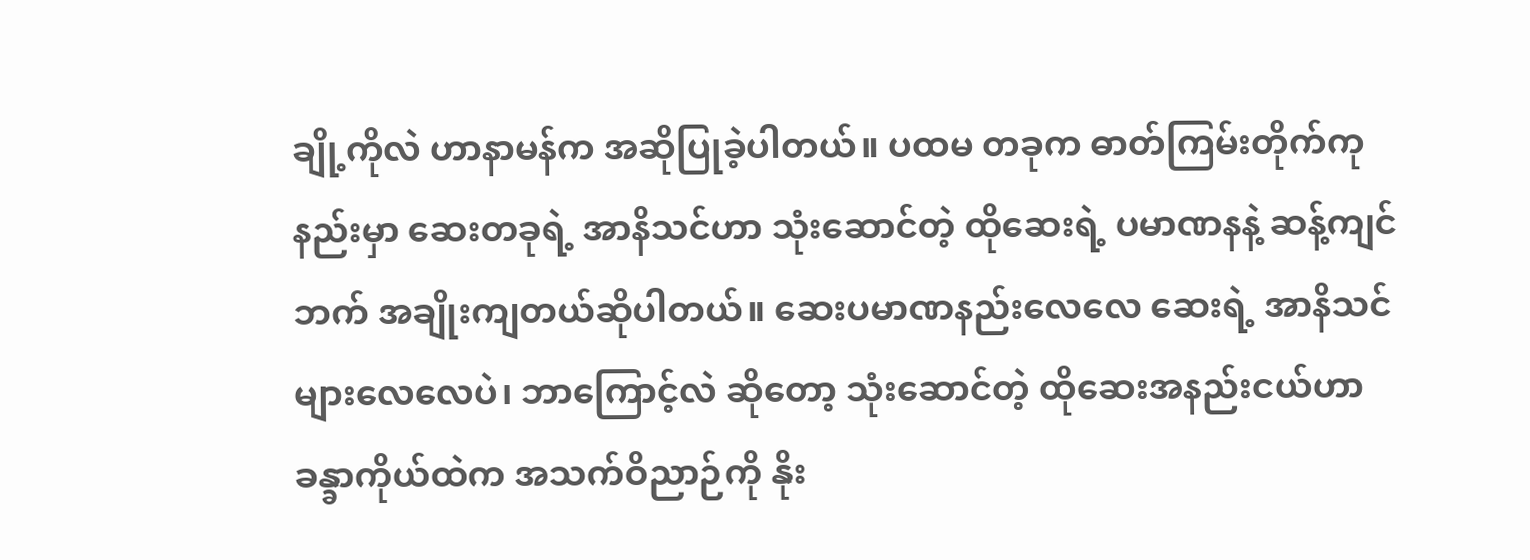ချို့ကိုလဲ ဟာနာမန်က အဆိုပြုခဲ့ပါတယ်။ ပထမ တခုက ဓာတ်ကြမ်းတိုက်ကုနည်းမှာ ဆေးတခုရဲ့ အာနိသင်ဟာ သုံးဆောင်တဲ့ ထိုဆေးရဲ့ ပမာဏနနဲ့ ဆန့်ကျင်ဘက် အချိုးကျတယ်ဆိုပါတယ်။ ဆေးပမာဏနည်းလေလေ ဆေးရဲ့ အာနိသင်များလေလေပဲ၊ ဘာကြောင့်လဲ ဆိုတော့ သုံးဆောင်တဲ့ ထိုဆေးအနည်းငယ်ဟာ ခန္ခာကိုယ်ထဲက အသက်ဝိညာဉ်ကို နိုး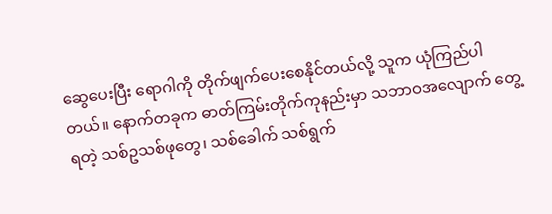ဆွေပေးပြီး ရောဂါကို တိုက်ဖျက်ပေးစေနိုင်တယ်လို့ သူက ယုံကြည်ပါတယ်။ နောက်တခုက ဓာတ်ကြမ်းတိုက်ကုနည်းမှာ သဘာဝအလျောက် တွေ့ရတဲ့ သစ်ဥသစ်ဖုတွေ၊ သစ်ခေါက် သစ်ရွက်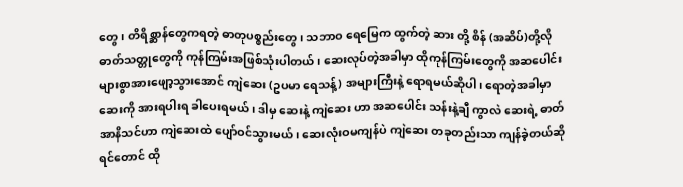တွေ၊ တိရိစ္ဆာန်တွေကရတဲ့ ဓာတုပစ္စည်းတွေ၊ သဘာဝ ရေမြေက ထွက်တဲ့ ဆား တို့ စိန် (အဆိပ်)တို့လို ဓာတ်သတ္တုတွေကို ကုန်ကြမ်းအဖြစ်သုံးပါတယ်၊ ဆေးလုပ်တဲ့အခါမှာ ထိုကုန်ကြမ်းတွေကို အဆပေါင်းများစွာအားဖျော့သွားအောင် ကျဲဆေး (ဥပမာ ရေသန့်) အများကြီးနဲ့ ရောရမယ်ဆိုပါ၊ ရောတဲ့အခါမှာ ဆေးကို အားရပါးရ ခါပေးရမယ်၊ ဒါမှ ဆေးနဲ့ ကျဲဆေး ဟာ အဆပေါင်း သန်းနဲ့ချီ ကွာလဲ ဆေးရဲ့ ဓာတ်အာနိသင်ဟာ ကျဲဆေးထဲ ပျော်ဝင်သွားမယ်၊ ဆေးလုံးဝမကျန်ပဲ ကျဲဆေး တခုတည်းသာ ကျန်ခဲ့တယ်ဆိုရင်တောင် ထို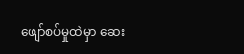ဖျော်စပ်မှုထဲမှာ ဆေး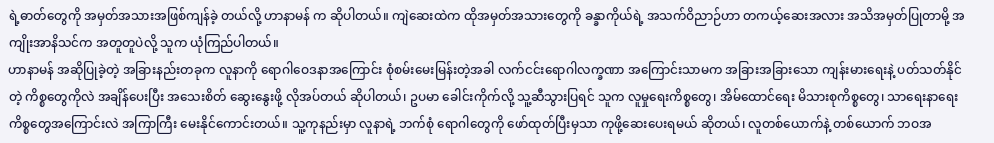ရဲ့ဓာတ်တွေကို အမှတ်အသားအဖြစ်ကျန်ခဲ့ တယ်လို့ ဟာနာမန် က ဆိုပါတယ်။ ကျဲဆေးထဲက ထိုအမှတ်အသားတွေကို ခန္ခာကိုယ်ရဲ့ အသက်ဝိညာဉ်ဟာ တကယ့်ဆေးအလား အသိအမှတ်ပြုတာမို့ အကျိုးအာနိသင်က အတူတူပဲလို့ သူက ယုံကြည်ပါတယ်။
ဟာနာမန် အဆိုပြုခဲ့တဲ့ အခြားနည်းတခုက လူနာကို ရောဂါဝေဒနာအကြောင်း စုံစမ်းမေးမြန်းတဲ့အခါ လက်ငင်းရောဂါလက္ခဏာ အကြောင်းသာမက အခြားအခြားသော ကျန်းမားရေးနဲ့ ပတ်သတ်နိုင်တဲ့ ကိစ္စတွေကိုလဲ အချိန်ပေးပြီး အသေးစိတ် ဆွေးနွေးဖို့ လိုအပ်တယ် ဆိုပါတယ်၊ ဥပမာ ခေါင်းကိုက်လို့ သူ့ဆီသွားပြရင် သူက လူမှုရေးကိစ္စတွေ၊ အိမ်ထောင်ရေး မိသားစုကိစ္စတွေ၊ သာရေးနာရေး ကိစ္စတွေအကြောင်းလဲ အကြာကြီး မေးနိုင်ကောင်းတယ်။ သူ့ကုနည်းမှာ လူနာရဲ့ ဘက်စုံ ရောဂါတွေကို ဖော်ထုတ်ပြီးမှသာ ကုဖို့ဆေးပေးရမယ် ဆိုတယ်၊ လူတစ်ယောက်နဲ့ တစ်ယောက် ဘဝအ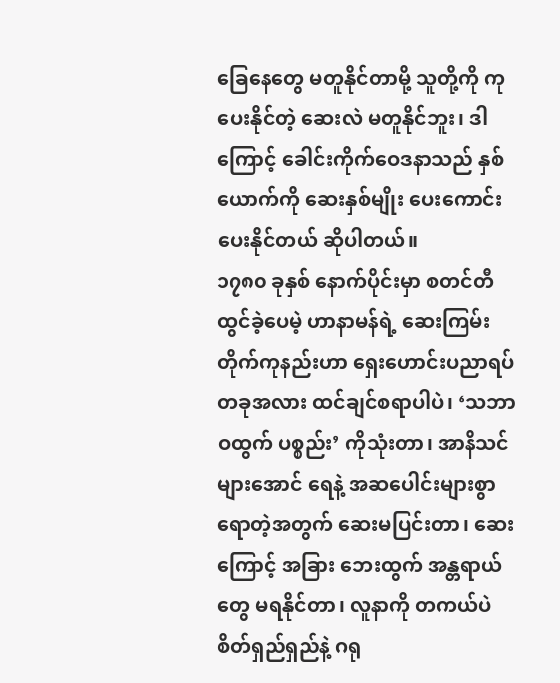ခြေနေတွေ မတူနိုင်တာမို့ သူတို့ကို ကုပေးနိုင်တဲ့ ဆေးလဲ မတူနိုင်ဘူး၊ ဒါကြောင့် ခေါင်းကိုက်ဝေဒနာသည် နှစ်ယောက်ကို ဆေးနှစ်မျိုး ပေးကောင်းပေးနိုင်တယ် ဆိုပါတယ်။
၁၇၈၀ ခုနှစ် နောက်ပိုင်းမှာ စတင်တီထွင်ခဲ့ပေမဲ့ ဟာနာမန်ရဲ့ ဆေးကြမ်းတိုက်ကုနည်းဟာ ရှေးဟောင်းပညာရပ်တခုအလား ထင်ချင်စရာပါပဲ၊ ‘သဘာဝထွက် ပစ္စည်း’ ကိုသုံးတာ၊ အာနိသင်များအောင် ရေနဲ့ အဆပေါင်းများစွာရောတဲ့အတွက် ဆေးမပြင်းတာ၊ ဆေးကြောင့် အခြား ဘေးထွက် အန္တရာယ်တွေ မရနိုင်တာ၊ လူနာကို တကယ်ပဲ စိတ်ရှည်ရှည်နဲ့ ဂရု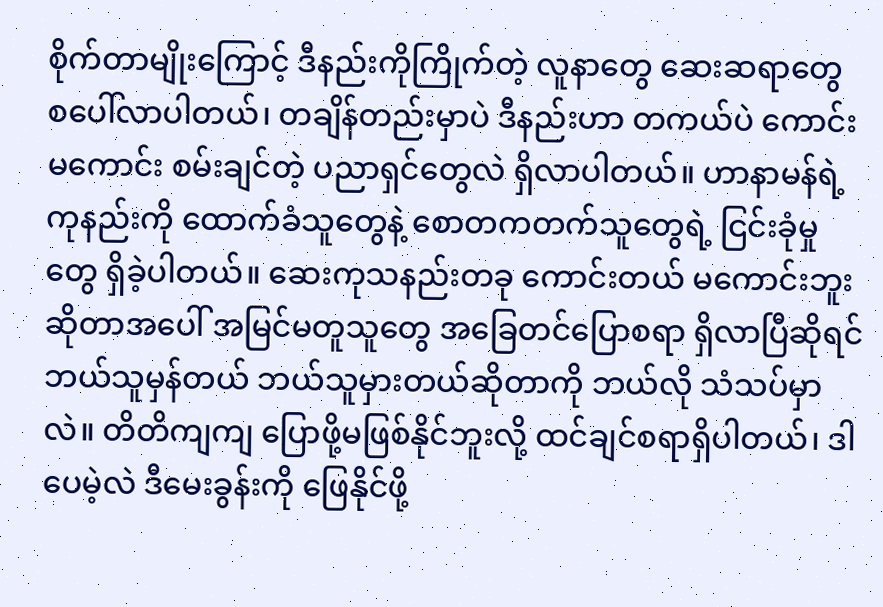စိုက်တာမျိုးကြောင့် ဒီနည်းကိုကြိုက်တဲ့ လူနာတွေ ဆေးဆရာတွေ စပေါ်လာပါတယ်၊ တချိန်တည်းမှာပဲ ဒီနည်းဟာ တကယ်ပဲ ကောင်းမကောင်း စမ်းချင်တဲ့ ပညာရှင်တွေလဲ ရှိလာပါတယ်။ ဟာနာမန်ရဲ့ ကုနည်းကို ထောက်ခံသူတွေနဲ့ စောတကတက်သူတွေရဲ့ ငြင်းခုံမှုတွေ ရှိခဲ့ပါတယ်။ ဆေးကုသနည်းတခု ကောင်းတယ် မကောင်းဘူး ဆိုတာအပေါ် အမြင်မတူသူတွေ အခြေတင်ပြောစရာ ရှိလာပြီဆိုရင် ဘယ်သူမှန်တယ် ဘယ်သူမှားတယ်ဆိုတာကို ဘယ်လို သံသပ်မှာလဲ။ တိတိကျကျ ပြောဖို့မဖြစ်နိုင်ဘူးလို့ ထင်ချင်စရာရှိပါတယ်၊ ဒါပေမဲ့လဲ ဒီမေးခွန်းကို ဖြေနိုင်ဖို့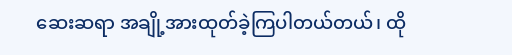ဆေးဆရာ အချို့အားထုတ်ခဲ့ကြပါတယ်တယ်၊ ထို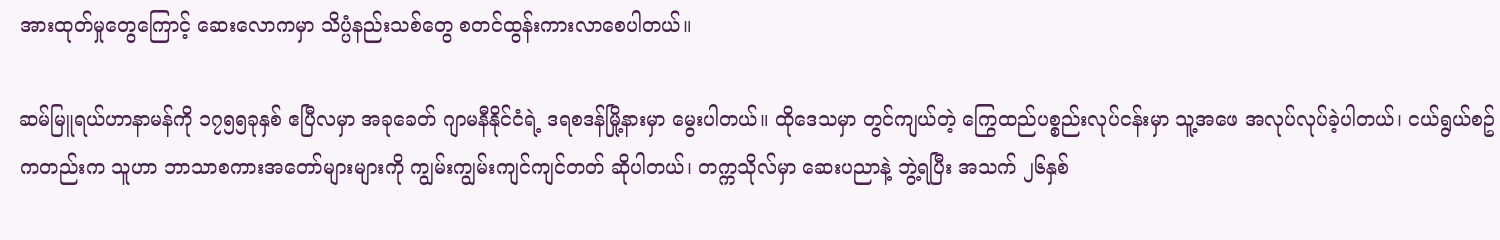အားထုတ်မှုတွေကြောင့် ဆေးလောကမှာ သိပ္ပံနည်းသစ်တွေ စတင်ထွန်းကားလာစေပါတယ်။

ဆမ်မြူရယ်ဟာနာမန်ကို ၁၇၅၅ခုနှစ် ဧပြီလမှာ အခုခေတ် ဂျာမနီနိုင်ငံရဲ့ ဒရစဒန်မြို့နားမှာ မွေးပါတယ်။ ထိုဒေသမှာ တွင်ကျယ်တဲ့ ကြွေထည်ပစ္စည်းလုပ်ငန်းမှာ သူ့အဖေ အလုပ်လုပ်ခဲ့ပါတယ်၊ ငယ်ရွယ်စဥ်ကတည်းက သူဟာ ဘာသာစကားအတော်များများကို ကျွမ်းကျွမ်းကျင်ကျင်တတ် ဆိုပါတယ်၊ တက္ကသိုလ်မှာ ဆေးပညာနဲ့ ဘွဲ့ရပြီး အသက် ၂၆နှစ်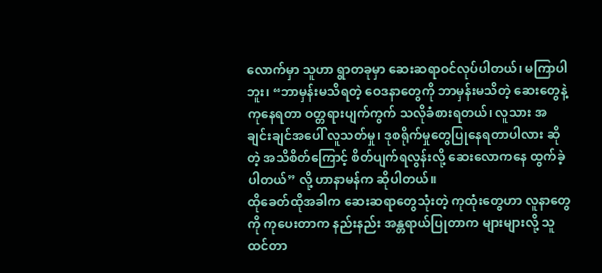လောက်မှာ သူဟာ ရွာတခုမှာ ဆေးဆရာဝင်လုပ်ပါတယ်၊ မကြာပါဘူး၊ “ဘာမှန်းမသိရတဲ့ ဝေဒနာတွေကို ဘာမှန်းမသိတဲ့ ဆေးတွေနဲ့ကုနေရတာ ဝတ္တရားပျက်ကွက် သလိုခံစားရတယ်၊ လူသား အချင်းချင်အပေါ် လူသတ်မှု၊ ဒုစရိုက်မှုတွေပြုနေရတာပါလား ဆိုတဲ့ အသိစိတ်ကြောင့် စိတ်ပျက်ရလွန်းလို့ ဆေးလောကနေ ထွက်ခဲ့ပါတယ်” လို့ ဟာနာမန်က ဆိုပါတယ်။
ထိုခေတ်ထိုအခါက ဆေးဆရာတွေသုံးတဲ့ ကုထုံးတွေဟာ လူနာတွေကို ကုပေးတာက နည်းနည်း အန္တရာယ်ပြုတာက များများလို့ သူထင်တာ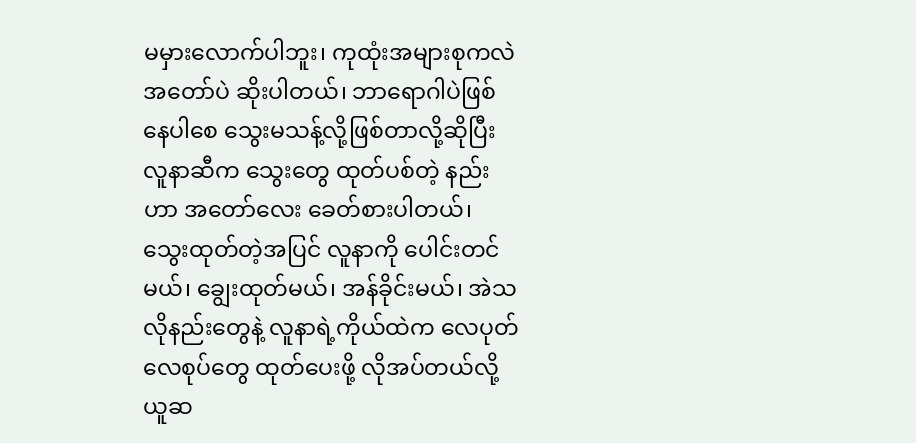မမှားလောက်ပါဘူး၊ ကုထုံးအများစုကလဲ အတော်ပဲ ဆိုးပါတယ်၊ ဘာရောဂါပဲဖြစ်နေပါစေ သွေးမသန့်လို့ဖြစ်တာလို့ဆိုပြီး လူနာဆီက သွေးတွေ ထုတ်ပစ်တဲ့ နည်းဟာ အတော်လေး ခေတ်စားပါတယ်၊ သွေးထုတ်တဲ့အပြင် လူနာကို ပေါင်းတင်မယ်၊ ချွေးထုတ်မယ်၊ အန်ခိုင်းမယ်၊ အဲသလိုနည်းတွေနဲ့ လူနာရဲ့ကိုယ်ထဲက လေပုတ်လေစုပ်တွေ ထုတ်ပေးဖို့ လိုအပ်တယ်လို့ ယူဆ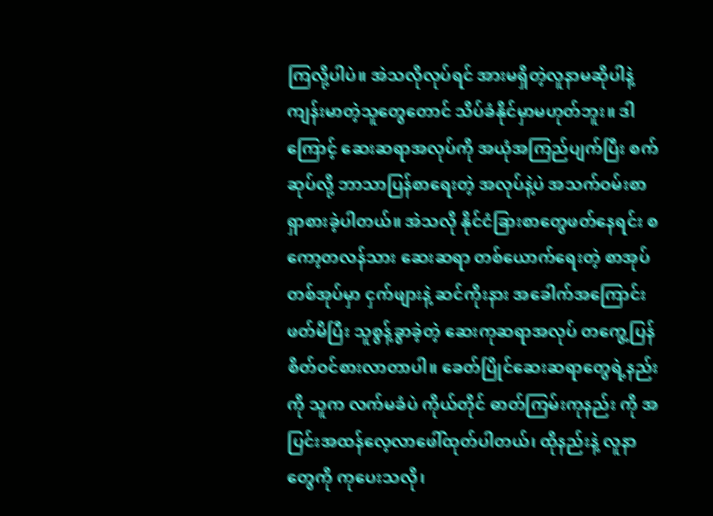ကြလို့ပါပဲ။ အဲသလိုလုပ်ရင် အားမရှိတဲ့လူနာမဆိုပါနဲ့ ကျန်းမာတဲ့သူတွေတောင် သိပ်ခံနိုင်မှာမဟုတ်ဘူး။ ဒါကြောင့် ဆေးဆရာအလုပ်ကို အယုံအကြည်ပျက်ပြီး စက်ဆုပ်လို့ ဘာသာပြန်စာရေးတဲ့ အလုပ်နဲ့ပဲ အသက်ဝမ်းစာ ရှာစားခဲ့ပါတယ်။ အဲသလို နိုင်ငံခြားစာတွေဖတ်နေရင်း စကော့တလန်သား ဆေးဆရာ တစ်ယောက်ရေးတဲ့ စာအုပ်တစ်အုပ်မှာ ငှက်ဖျားနဲ့ ဆင်ကိုးနား အခေါက်အကြောင်းဖတ်မိပြီး သူစွန့်ခွာခဲ့တဲ့ ဆေးကုဆရာအလုပ် တကွေ့ပြန် စိတ်ဝင်စားလာတာပါ။ ခေတ်ပြိုင်ဆေးဆရာတွေရဲ့နည်းကို သူက လက်မခံပဲ ကိုယ်တိုင် ဓာတ်ကြမ်းကုနည်း ကို အပြင်းအထန်လေ့လာဖေါ်ထုတ်ပါတယ်၊ ထိုနည်းနဲ့ လူနာတွေကို ကုပေးသလို၊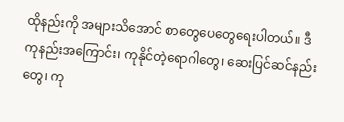ထိုနည်းကို အများသိအောင် စာတွေပေတွေရေးပါတယ်။ ဒီကုနည်းအကြောင်း၊ ကုနိုင်တဲ့ရောဂါတွေ၊ ဆေးပြင်ဆင်နည်းတွေ၊ ကု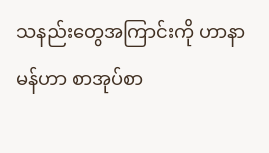သနည်းတွေအကြာင်းကို ဟာနာမန်ဟာ စာအုပ်စာ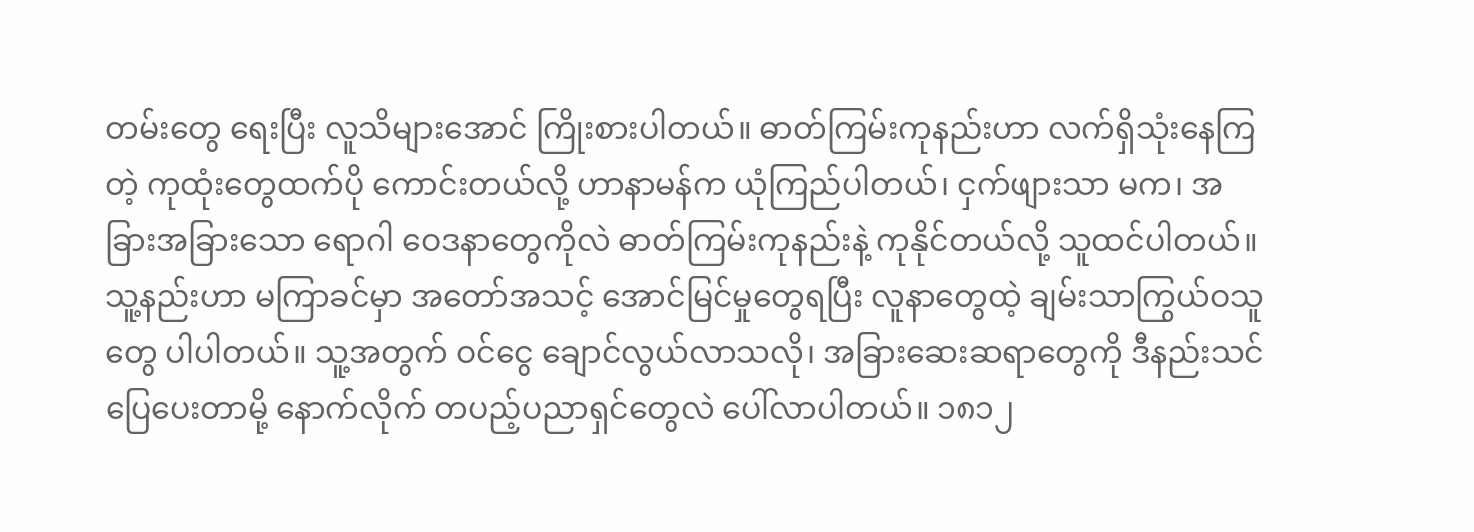တမ်းတွေ ရေးပြီး လူသိများအောင် ကြိုးစားပါတယ်။ ဓာတ်ကြမ်းကုနည်းဟာ လက်ရှိသုံးနေကြတဲ့ ကုထုံးတွေထက်ပို ကောင်းတယ်လို့ ဟာနာမန်က ယုံကြည်ပါတယ်၊ ငှက်ဖျားသာ မက၊ အခြားအခြားသော ရောဂါ ဝေဒနာတွေကိုလဲ ဓာတ်ကြမ်းကုနည်းနဲ့ ကုနိုင်တယ်လို့ သူထင်ပါတယ်။ သူ့နည်းဟာ မကြာခင်မှာ အတော်အသင့် အောင်မြင်မှုတွေရပြီး လူနာတွေထဲ့ ချမ်းသာကြွယ်ဝသူတွေ ပါပါတယ်။ သူ့အတွက် ဝင်ငွေ ချောင်လွယ်လာသလို၊ အခြားဆေးဆရာတွေကို ဒီနည်းသင်ပြေပေးတာမို့ နောက်လိုက် တပည့်ပညာရှင်တွေလဲ ပေါ်လာပါတယ်။ ၁၈၁၂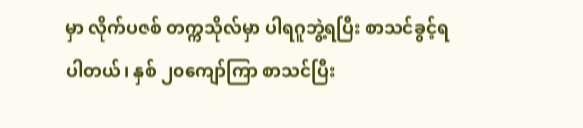မှာ လိုက်ပဇစ် တက္ကသိုလ်မှာ ပါရဂူဘွဲ့ရပြီး စာသင်ခွင့်ရပါတယ်၊ နှစ် ၂၀ကျော်ကြာ စာသင်ပြီး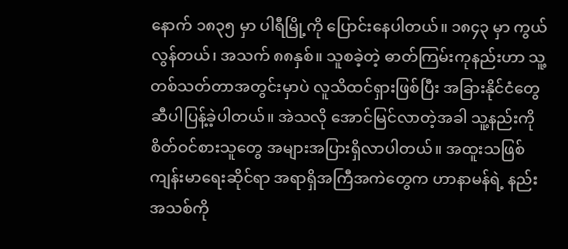နောက် ၁၈၃၅ မှာ ပါရီမြို့ကို ပြောင်းနေပါတယ်။ ၁၈၄၃ မှာ ကွယ်လွန်တယ်၊ အသက် ၈၈နှစ်။ သူစခဲ့တဲ့ ဓာတ်ကြမ်းကုနည်းဟာ သူ့တစ်သတ်တာအတွင်းမှာပဲ လူသိထင်ရှားဖြစ်ပြီး အခြားနိုင်ငံတွေဆီပါပြန့်ခဲ့ပါတယ်။ အဲသလို အောင်မြင်လာတဲ့အခါ သူ့နည်းကို စိတ်ဝင်စားသူတွေ အများအပြားရှိလာပါတယ်။ အထူးသဖြစ် ကျန်းမာရေးဆိုင်ရာ အရာရှိအကြီအကဲတွေက ဟာနာမန်ရဲ့ နည်းအသစ်ကို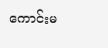ကောင်းမ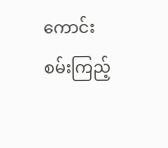ကောင်း စမ်းကြည့်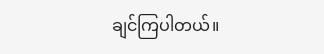ချင်ကြပါတယ်။